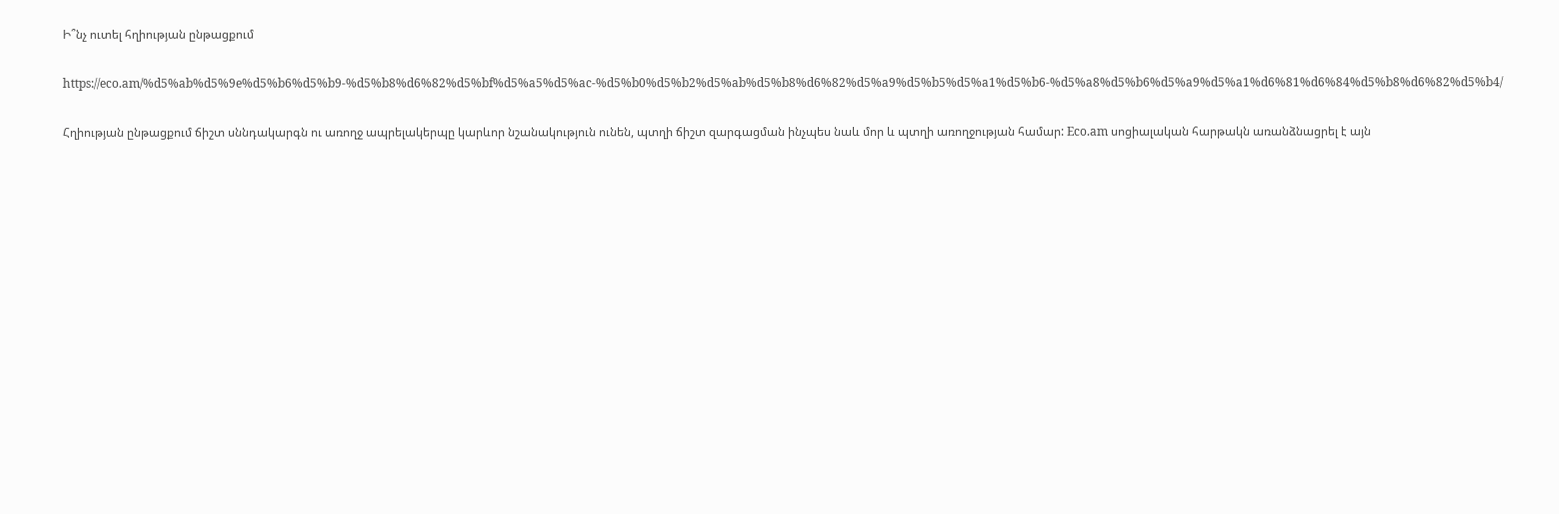Ի՞նչ ուտել հղիության ընթացքում

https://eco.am/%d5%ab%d5%9e%d5%b6%d5%b9-%d5%b8%d6%82%d5%bf%d5%a5%d5%ac-%d5%b0%d5%b2%d5%ab%d5%b8%d6%82%d5%a9%d5%b5%d5%a1%d5%b6-%d5%a8%d5%b6%d5%a9%d5%a1%d6%81%d6%84%d5%b8%d6%82%d5%b4/

Հղիության ընթացքում ճիշտ սննդակարգն ու առողջ ապրելակերպը կարևոր նշանակություն ունեն, պտղի ճիշտ զարգացման ինչպես նաև մոր և պտղի առողջության համար: Eco.am սոցիալական հարթակն առանձնացրել է այն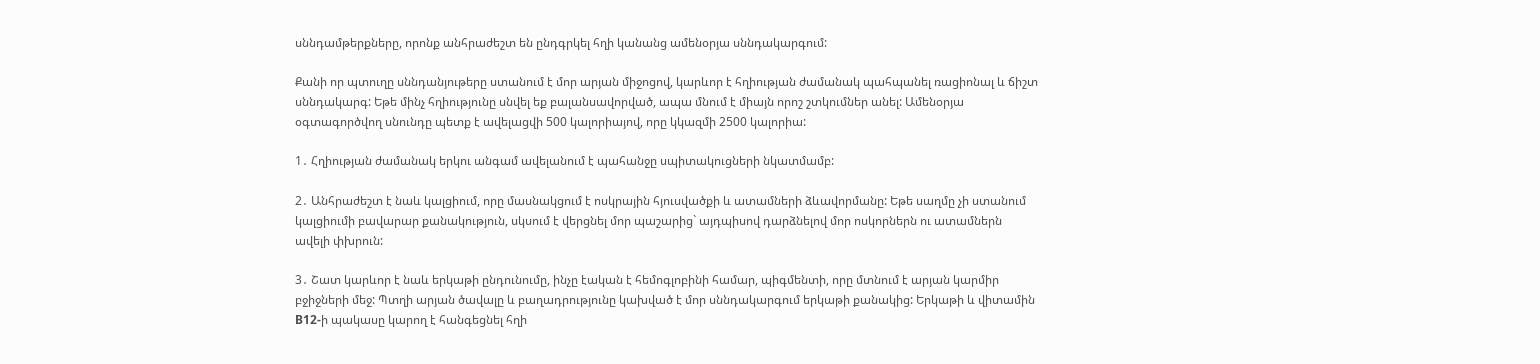սննդամթերքները, որոնք անհրաժեշտ են ընդգրկել հղի կանանց ամենօրյա սննդակարգում:

Քանի որ պտուղը սննդանյութերը ստանում է մոր արյան միջոցով, կարևոր է հղիության ժամանակ պահպանել ռացիոնալ և ճիշտ սննդակարգ: Եթե մինչ հղիությունը սնվել եք բալանսավորված, ապա մնում է միայն որոշ շտկումներ անել: Ամենօրյա օգտագործվող սնունդը պետք է ավելացվի 500 կալորիայով, որը կկազմի 2500 կալորիա:

1․ Հղիության ժամանակ երկու անգամ ավելանում է պահանջը սպիտակուցների նկատմամբ:

2․ Անհրաժեշտ է նաև կալցիում, որը մասնակցում է ոսկրային հյուսվածքի և ատամների ձևավորմանը: Եթե սաղմը չի ստանում կալցիումի բավարար քանակություն, սկսում է վերցնել մոր պաշարից` այդպիսով դարձնելով մոր ոսկորներն ու ատամներն ավելի փխրուն:

3․ Շատ կարևոր է նաև երկաթի ընդունումը, ինչը էական է հեմոգլոբինի համար, պիգմենտի, որը մտնում է արյան կարմիր բջիջների մեջ: Պտղի արյան ծավալը և բաղադրությունը կախված է մոր սննդակարգում երկաթի քանակից: Երկաթի և վիտամին B12-ի պակասը կարող է հանգեցնել հղի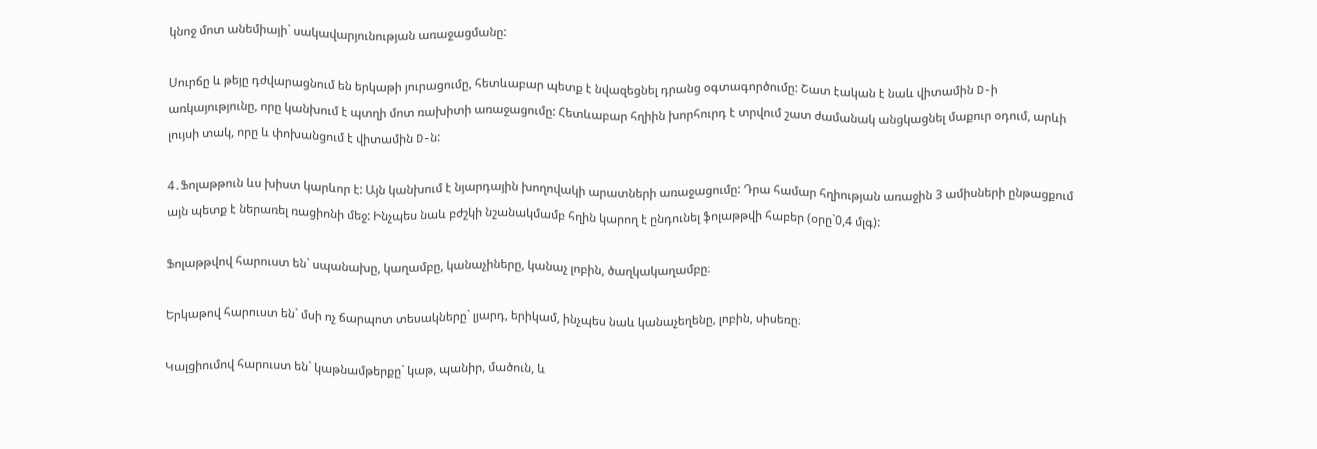կնոջ մոտ անեմիայի` սակավարյունության առաջացմանը:

Սուրճը և թեյը դժվարացնում են երկաթի յուրացումը, հետևաբար պետք է նվազեցնել դրանց օգտագործումը: Շատ էական է նաև վիտամին D-ի առկայությունը, որը կանխում է պտղի մոտ ռախիտի առաջացումը: Հետևաբար հղիին խորհուրդ է տրվում շատ ժամանակ անցկացնել մաքուր օդում, արևի լույսի տակ, որը և փոխանցում է վիտամին D-ն:

4․Ֆոլաթթուն ևս խիստ կարևոր է: Այն կանխում է նյարդային խողովակի արատների առաջացումը: Դրա համար հղիության առաջին 3 ամիսների ընթացքում այն պետք է ներառել ռացիոնի մեջ: Ինչպես նաև բժշկի նշանակմամբ հղին կարող է ընդունել ֆոլաթթվի հաբեր (օրը`0,4 մլգ):

Ֆոլաթթվով հարուստ են` սպանախը, կաղամբը, կանաչիները, կանաչ լոբին, ծաղկակաղամբը։

Երկաթով հարուստ են` մսի ոչ ճարպոտ տեսակները` լյարդ, երիկամ, ինչպես նաև կանաչեղենը, լոբին, սիսեռը։

Կալցիումով հարուստ են` կաթնամթերքը` կաթ, պանիր, մածուն, և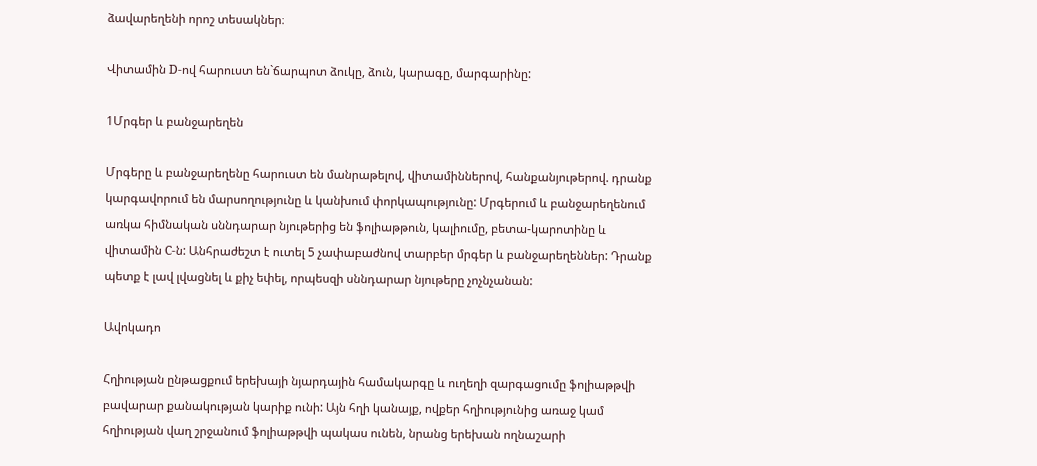ձավարեղենի որոշ տեսակներ։

Վիտամին D-ով հարուստ են`ճարպոտ ձուկը, ձուն, կարագը, մարգարինը:

1Մրգեր և բանջարեղեն

Մրգերը և բանջարեղենը հարուստ են մանրաթելով, վիտամիններով, հանքանյութերով. դրանք կարգավորում են մարսողությունը և կանխում փորկապությունը: Մրգերում և բանջարեղենում առկա հիմնական սննդարար նյութերից են ֆոլիաթթուն, կալիումը, բետա-կարոտինը և վիտամին C-ն: Անհրաժեշտ է ուտել 5 չափաբաժնով տարբեր մրգեր և բանջարեղեններ: Դրանք պետք է լավ լվացնել և քիչ եփել, որպեսզի սննդարար նյութերը չոչնչանան:

Ավոկադո

Հղիության ընթացքում երեխայի նյարդային համակարգը և ուղեղի զարգացումը ֆոլիաթթվի բավարար քանակության կարիք ունի: Այն հղի կանայք, ովքեր հղիությունից առաջ կամ հղիության վաղ շրջանում ֆոլիաթթվի պակաս ունեն, նրանց երեխան ողնաշարի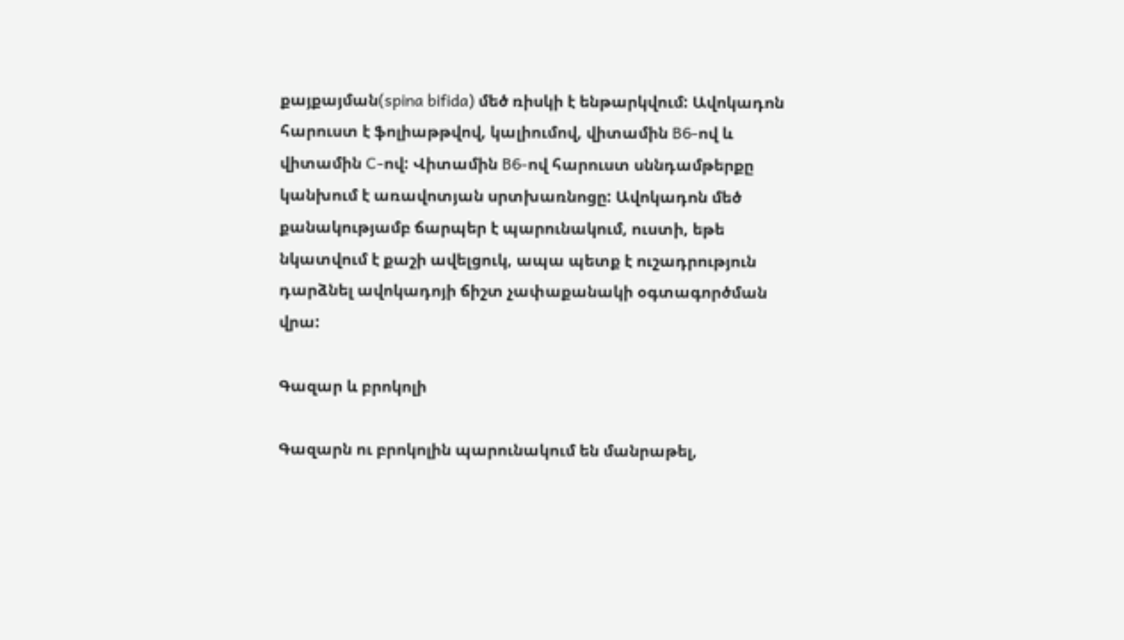քայքայման(spina bifida) մեծ ռիսկի է ենթարկվում: Ավոկադոն հարուստ է ֆոլիաթթվով, կալիումով, վիտամին B6-ով և վիտամին C-ով: Վիտամին B6-ով հարուստ սննդամթերքը կանխում է առավոտյան սրտխառնոցը: Ավոկադոն մեծ քանակությամբ ճարպեր է պարունակում, ուստի, եթե նկատվում է քաշի ավելցուկ, ապա պետք է ուշադրություն դարձնել ավոկադոյի ճիշտ չափաքանակի օգտագործման վրա:

Գազար և բրոկոլի

Գազարն ու բրոկոլին պարունակում են մանրաթել,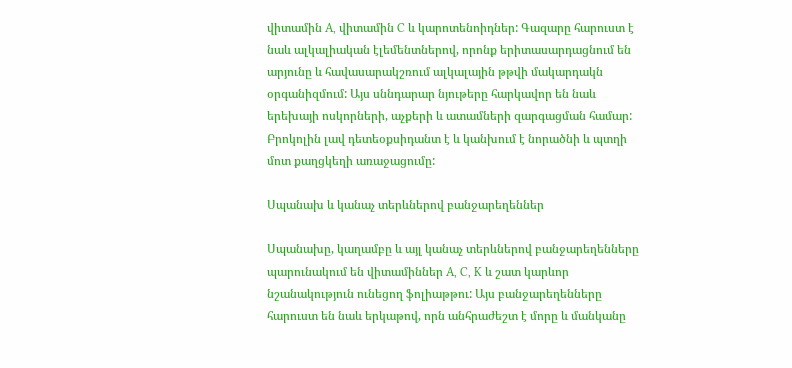վիտամին A, վիտամին C և կարոտենոիդներ: Գազարը հարուստ է նաև ալկալիական էլեմենտներով, որոնք երիտասարդացնում են արյունը և հավասարակշռում ալկալային թթվի մակարդակն օրգանիզմում: Այս սննդարար նյութերը հարկավոր են նաև երեխայի ոսկորների, աչքերի և ատամների զարգացման համար: Բրոկոլին լավ դետեօքսիդանտ է և կանխում է նորածնի և պտղի մոտ քաղցկեղի առաջացումը:

Սպանախ և կանաչ տերևներով բանջարեղեններ

Սպանախը, կաղամբը և այլ կանաչ տերևներով բանջարեղենները պարունակում են վիտամիններ A, C, K և շատ կարևոր նշանակություն ունեցող ֆոլիաթթու: Այս բանջարեղենները հարուստ են նաև երկաթով, որն անհրաժեշտ է մորը և մանկանը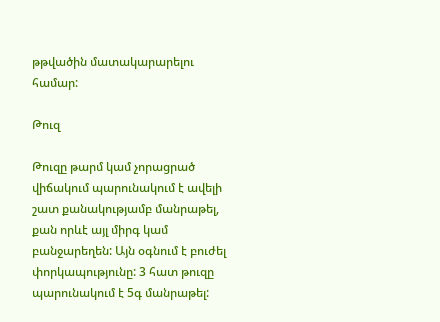թթվածին մատակարարելու համար:

Թուզ

Թուզը թարմ կամ չորացրած վիճակում պարունակում է ավելի շատ քանակությամբ մանրաթել, քան որևէ այլ միրգ կամ բանջարեղեն: Այն օգնում է բուժել փորկապությունը: 3 հատ թուզը պարունակում է 5գ մանրաթել: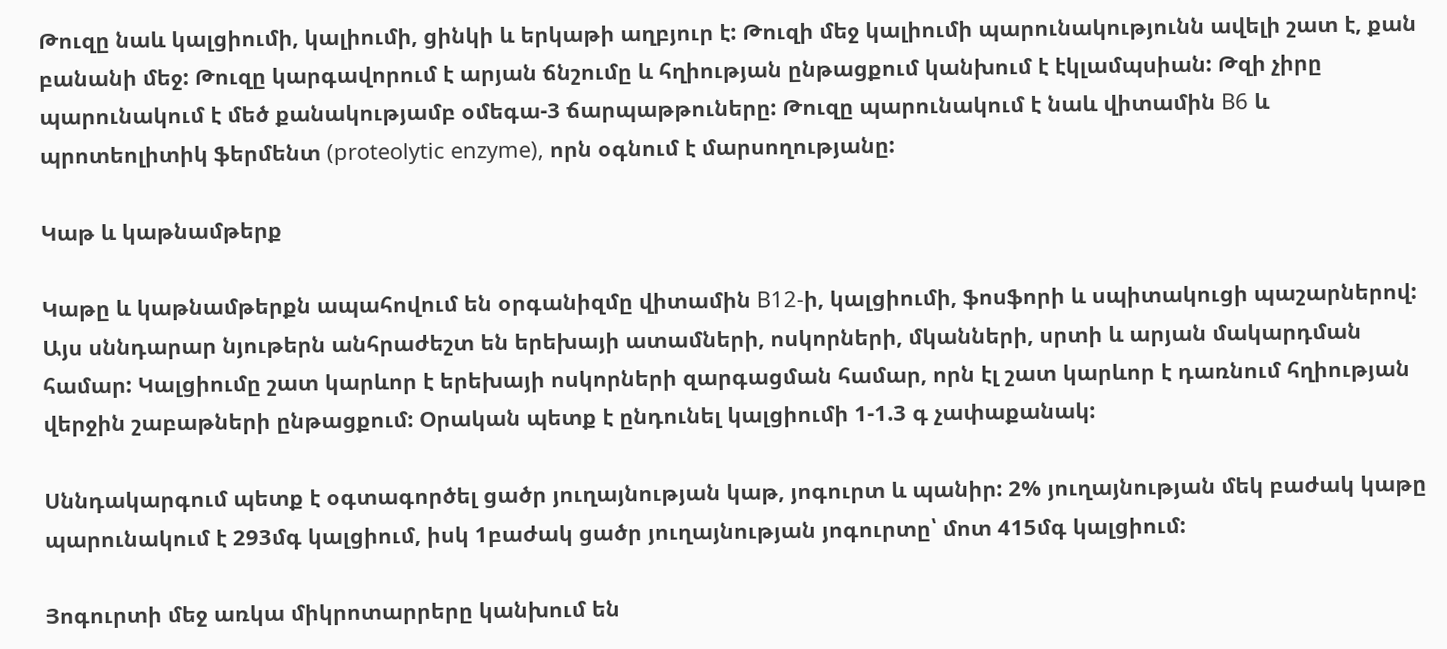Թուզը նաև կալցիումի, կալիումի, ցինկի և երկաթի աղբյուր է: Թուզի մեջ կալիումի պարունակությունն ավելի շատ է, քան բանանի մեջ: Թուզը կարգավորում է արյան ճնշումը և հղիության ընթացքում կանխում է էկլամպսիան: Թզի չիրը պարունակում է մեծ քանակությամբ օմեգա-3 ճարպաթթուները: Թուզը պարունակում է նաև վիտամին B6 և պրոտեոլիտիկ ֆերմենտ (proteolytic enzyme), որն օգնում է մարսողությանը:

Կաթ և կաթնամթերք

Կաթը և կաթնամթերքն ապահովում են օրգանիզմը վիտամին B12-ի, կալցիումի, ֆոսֆորի և սպիտակուցի պաշարներով: Այս սննդարար նյութերն անհրաժեշտ են երեխայի ատամների, ոսկորների, մկանների, սրտի և արյան մակարդման համար: Կալցիումը շատ կարևոր է երեխայի ոսկորների զարգացման համար, որն էլ շատ կարևոր է դառնում հղիության վերջին շաբաթների ընթացքում: Օրական պետք է ընդունել կալցիումի 1-1.3 գ չափաքանակ:

Սննդակարգում պետք է օգտագործել ցածր յուղայնության կաթ, յոգուրտ և պանիր: 2% յուղայնության մեկ բաժակ կաթը պարունակում է 293մգ կալցիում, իսկ 1բաժակ ցածր յուղայնության յոգուրտը՝ մոտ 415մգ կալցիում:

Յոգուրտի մեջ առկա միկրոտարրերը կանխում են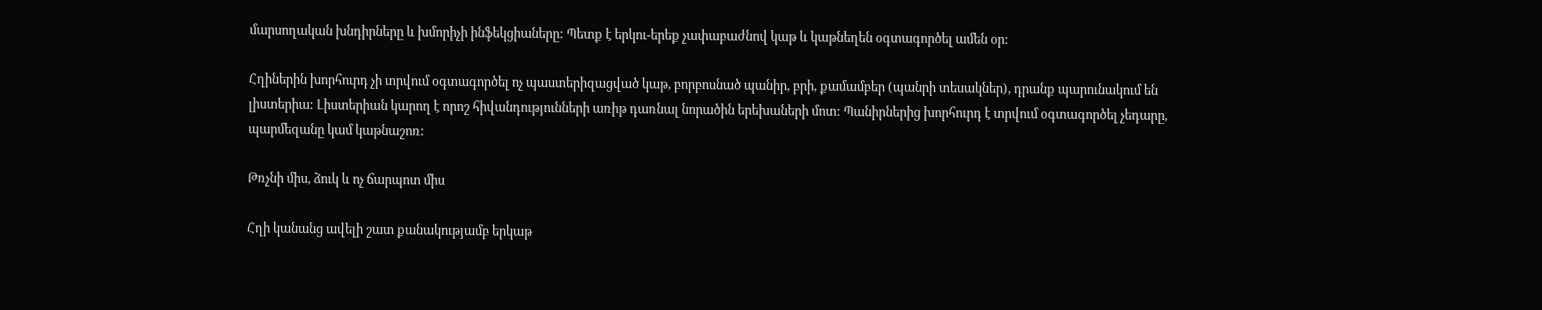մարսողական խնդիրները և խմորիչի ինֆեկցիաները: Պետք է երկու-երեք չափաբաժնով կաթ և կաթնեղեն օգտագործել ամեն օր:

Հղիներին խորհուրդ չի տրվում օգտագործել ոչ պաստերիզացված կաթ, բորբոսնած պանիր, բրի, քամամբեր (պանրի տեսակներ), դրանք պարունակում են լիստերիա: Լիստերիան կարող է որոշ հիվանդությունների առիթ դառնալ նորածին երեխաների մոտ: Պանիրներից խորհուրդ է տրվում օգտագործել չեդարը, պարմեզանը կամ կաթնաշոռ:

Թռչնի միս, ձուկ և ոչ ճարպոտ միս

Հղի կանանց ավելի շատ քանակությամբ երկաթ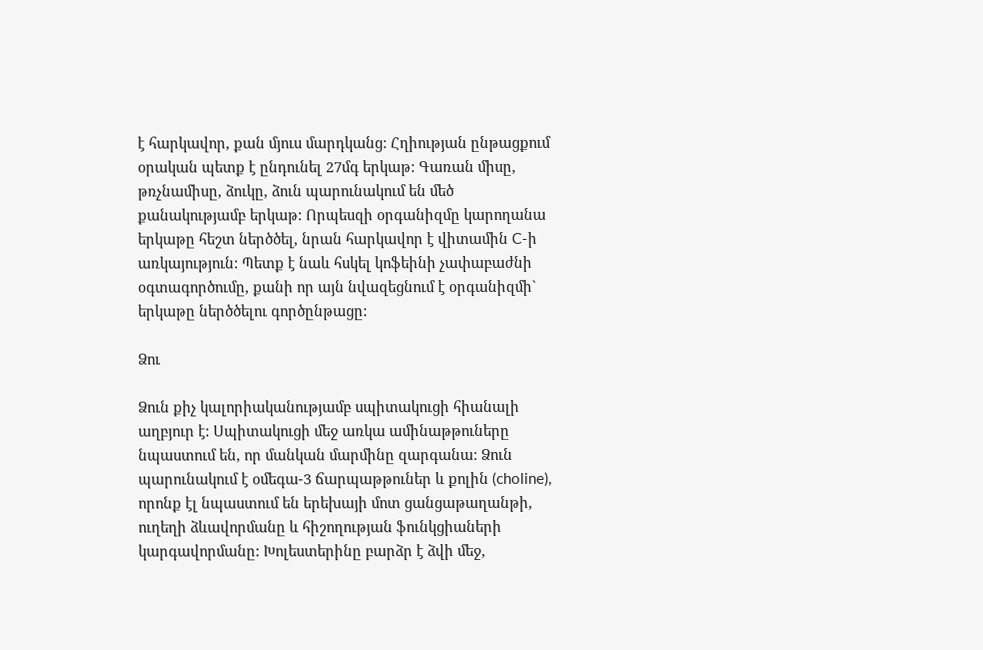է հարկավոր, քան մյուս մարդկանց: Հղիության ընթացքում օրական պետք է ընդունել 27մգ երկաթ: Գառան միսը, թռչնամիսը, ձուկը, ձուն պարունակում են մեծ քանակությամբ երկաթ: Որպեսզի օրգանիզմը կարողանա երկաթը հեշտ ներծծել, նրան հարկավոր է վիտամին C-ի առկայություն: Պետք է նաև հսկել կոֆեինի չափաբաժնի օգտագործումը, քանի որ այն նվազեցնում է օրգանիզմի` երկաթը ներծծելու գործընթացը:

Ձու

Ձուն քիչ կալորիականությամբ սպիտակուցի հիանալի աղբյուր է: Սպիտակուցի մեջ առկա ամինաթթուները նպաստում են, որ մանկան մարմինը զարգանա: Ձուն պարունակում է օմեգա-3 ճարպաթթուներ և քոլին (choline), որոնք էլ նպաստում են երեխայի մոտ ցանցաթաղանթի, ուղեղի ձևավորմանը և հիշողության ֆունկցիաների կարգավորմանը: Խոլեստերինը բարձր է ձվի մեջ,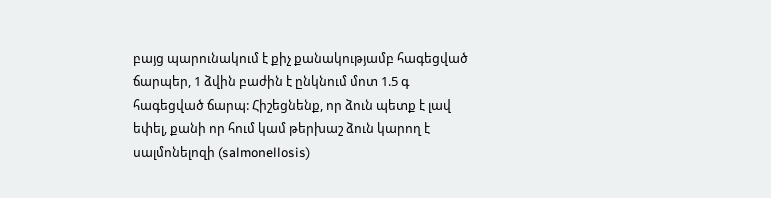բայց պարունակում է քիչ քանակությամբ հագեցված ճարպեր, 1 ձվին բաժին է ընկնում մոտ 1.5 գ հագեցված ճարպ: Հիշեցնենք, որ ձուն պետք է լավ եփել, քանի որ հում կամ թերխաշ ձուն կարող է սալմոնելոզի (salmonellosis)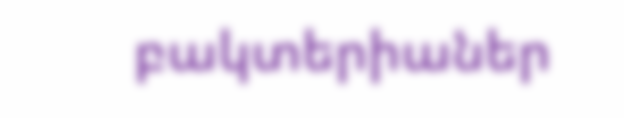բակտերիաներ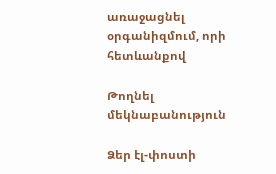առաջացնել օրգանիզմում, որի հետևանքով

Թողնել մեկնաբանություն

Ձեր էլ-փոստի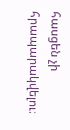հասցեն չի հրապարակվելու։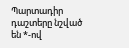Պարտադիր դաշտերը նշված են *-ով